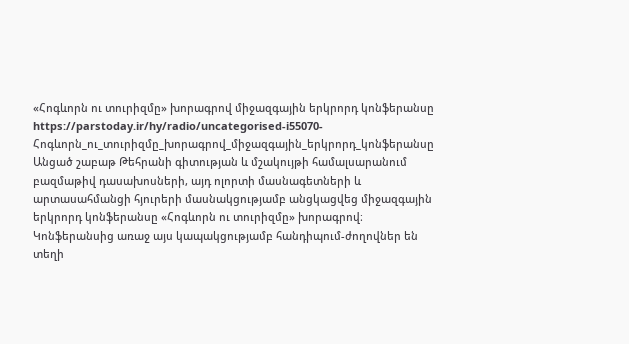«Հոգևորն ու տուրիզմը» խորագրով միջազգային երկրորդ կոնֆերանսը
https://parstoday.ir/hy/radio/uncategorised-i55070-Հոգևորն_ու_տուրիզմը_խորագրով_միջազգային_երկրորդ_կոնֆերանսը
Անցած շաբաթ Թեհրանի գիտության և մշակույթի համալսարանում բազմաթիվ դասախոսների, այդ ոլորտի մասնագետների և արտասահմանցի հյուրերի մասնակցությամբ անցկացվեց միջազգային երկրորդ կոնֆերանսը «Հոգևորն ու տուրիզմը» խորագրով։ Կոնֆերանսից առաջ այս կապակցությամբ հանդիպում-ժողովներ են տեղի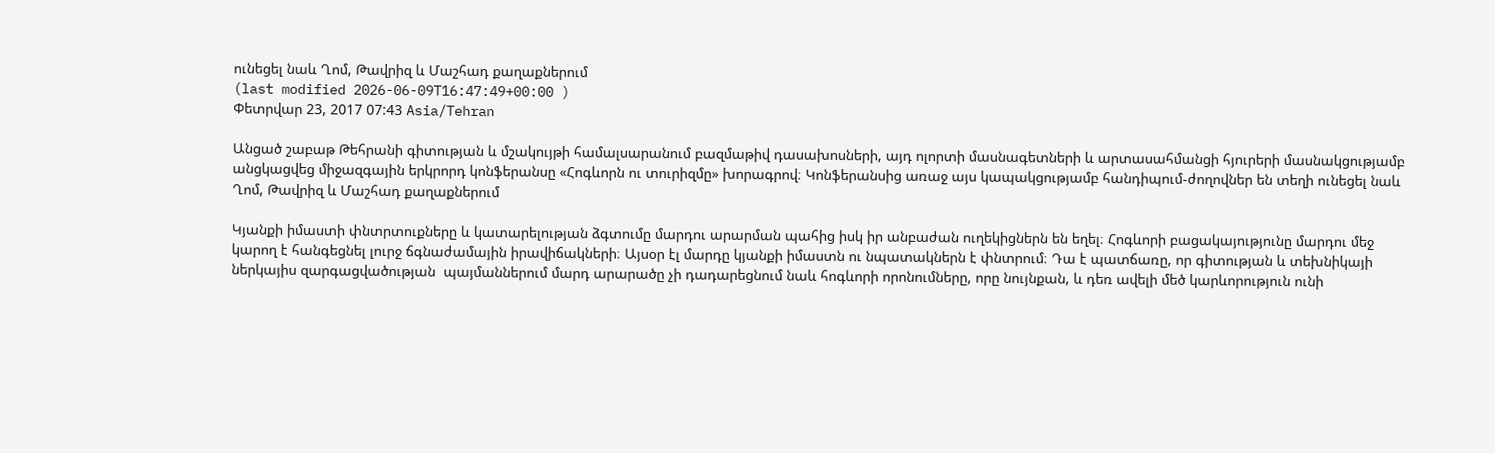ունեցել նաև Ղոմ, Թավրիզ և Մաշհադ քաղաքներում
(last modified 2026-06-09T16:47:49+00:00 )
Փետրվար 23, 2017 07:43 Asia/Tehran

Անցած շաբաթ Թեհրանի գիտության և մշակույթի համալսարանում բազմաթիվ դասախոսների, այդ ոլորտի մասնագետների և արտասահմանցի հյուրերի մասնակցությամբ անցկացվեց միջազգային երկրորդ կոնֆերանսը «Հոգևորն ու տուրիզմը» խորագրով։ Կոնֆերանսից առաջ այս կապակցությամբ հանդիպում-ժողովներ են տեղի ունեցել նաև Ղոմ, Թավրիզ և Մաշհադ քաղաքներում

Կյանքի իմաստի փնտրտուքները և կատարելության ձգտումը մարդու արարման պահից իսկ իր անբաժան ուղեկիցներն են եղել։ Հոգևորի բացակայությունը մարդու մեջ կարող է հանգեցնել լուրջ ճգնաժամային իրավիճակների։ Այսօր էլ մարդը կյանքի իմաստն ու նպատակներն է փնտրում։ Դա է պատճառը, որ գիտության և տեխնիկայի ներկայիս զարգացվածության  պայմաններում մարդ արարածը չի դադարեցնում նաև հոգևորի որոնումները, որը նույնքան, և դեռ ավելի մեծ կարևորություն ունի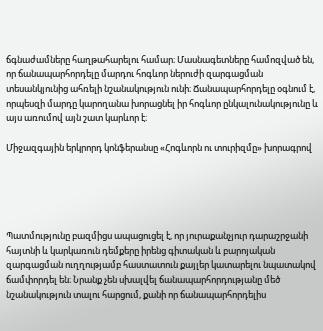ճգնաժամները հաղթահարելու համար։ Մասնագետները համոզված են, որ ճանապարհորդելը մարդու հոգևոր ներուժի զարգացման տեսանկյունից ահռելի նշանակություն ունի։ Ճանապարհորդելը օգնում է, որպեսզի մարդը կարողանա խորացնել իր հոգևոր ընկալունակությունը և այս առումով այն շատ կարևոր է։

Միջազգային երկրորդ կոնֆերանսը «Հոգևորն ու տուրիզմը» խորագրով





Պատմությունը բազմիցս ապացուցել է, որ յուրաքանչյուր դարաշրջանի հայտնի և կարկառուն դեմքերը իրենց գիտական և բարոյական զարգացման ուղղությամբ հաստատուն քայլեր կատարելու նպատակով  ճամփորդել են։ Նրանք չեն սխալվել ճանապարհորդությանը մեծ նշանակություն տալու հարցում, քանի որ ճանապարհորդելիս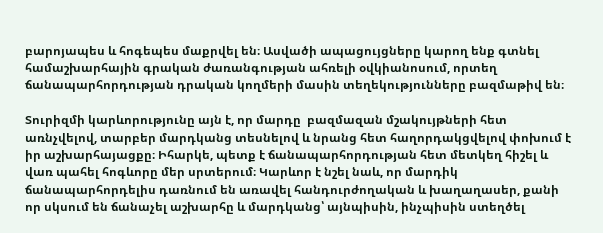բարոյապես և հոգեպես մաքրվել են։ Ասվածի ապացույցները կարող ենք գտնել համաշխարհային գրական ժառանգության ահռելի օվկիանոսում, որտեղ ճանապարհորդության դրական կողմերի մասին տեղեկությունները բազմաթիվ են։

Տուրիզմի կարևորությունը այն է, որ մարդը  բազմազան մշակույթների հետ առնչվելով, տարբեր մարդկանց տեսնելով և նրանց հետ հաղորդակցվելով փոխում է իր աշխարհայացքը։ Իհարկե, պետք է ճանապարհորդության հետ մետկեղ հիշել և վառ պահել հոգևորը մեր սրտերում։ Կարևոր է նշել նաև, որ մարդիկ ճանապարհորդելիս դառնում են առավել հանդուրժողական և խաղաղասեր, քանի որ սկսում են ճանաչել աշխարհը և մարդկանց՝ այնպիսին, ինչպիսին ստեղծել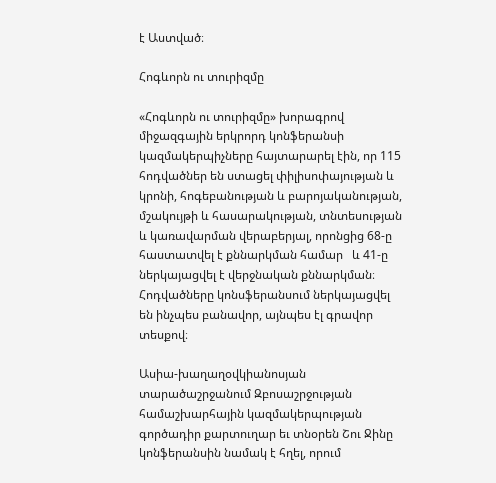է Աստված։

Հոգևորն ու տուրիզմը

«Հոգևորն ու տուրիզմը» խորագրով միջազգային երկրորդ կոնֆերանսի կազմակերպիչները հայտարարել էին, որ 115 հոդվածներ են ստացել փիլիսոփայության և կրոնի, հոգեբանության և բարոյականության, մշակույթի և հասարակության, տնտեսության և կառավարման վերաբերյալ, որոնցից 68-ը հաստատվել է քննարկման համար   և 41-ը ներկայացվել է վերջնական քննարկման։ Հոդվածները կոնսֆերանսում ներկայացվել են ինչպես բանավոր, այնպես էլ գրավոր տեսքով։

Ասիա-խաղաղօվկիանոսյան տարածաշրջանում Զբոսաշրջության համաշխարհային կազմակերպության գործադիր քարտուղար եւ տնօրեն Շու Ջինը կոնֆերանսին նամակ է հղել, որում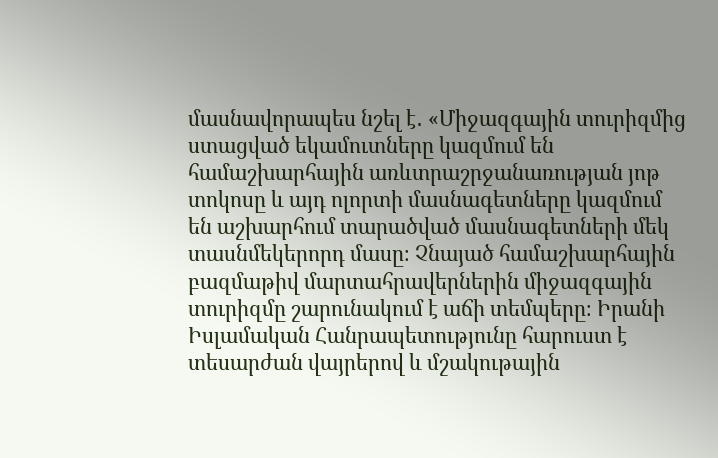մասնավորապես նշել է․ «Միջազգային տուրիզմից ստացված եկամուտները կազմում են համաշխարհային առևտրաշրջանառության յոթ տոկոսը և այդ ոլորտի մասնագետները կազմում են աշխարհում տարածված մասնագետների մեկ տասնմեկերորդ մասը։ Չնայած համաշխարհային բազմաթիվ մարտահրավերներին միջազգային տուրիզմը շարունակում է աճի տեմպերը։ Իրանի Իսլամական Հանրապետությունը հարուստ է տեսարժան վայրերով և մշակութային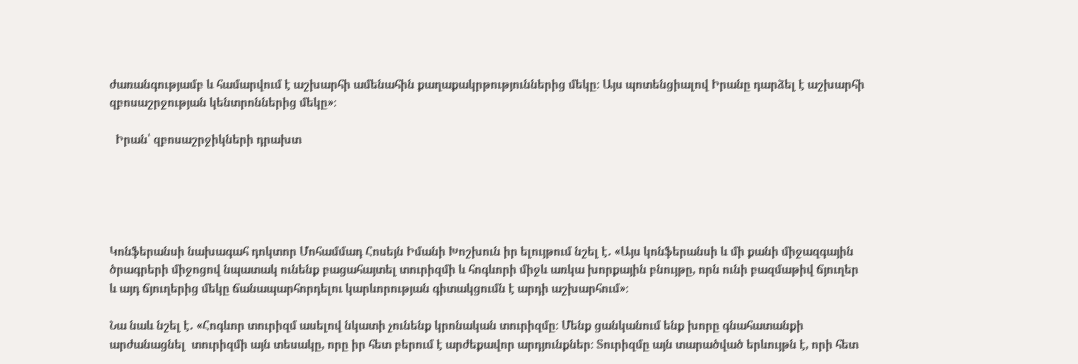ժառանգությամբ և համարվում է աշխարհի ամենահին քաղաքակրթություններից մեկը։ Այս պոտենցիալով Իրանը դարձել է աշխարհի զբոսաշրջության կենտրոններից մեկը»։

  Իրան՝ զբոսաշրջիկների դրախտ





Կոնֆերանսի նախագահ դոկտոր Մոհամմադ Հոսեյն Իմանի Խոշխուն իր ելույթում նշել է․ «Այս կոնֆերանսի և մի քանի միջազգային ծրագրերի միջոցով նպատակ ունենք բացահայտել տուրիզմի և հոգևորի միջև առկա խորքային բնույթը, որն ունի բազմաթիվ ճյուղեր և այդ ճյուղերից մեկը ճանապարհորդելու կարևորության գիտակցումն է արդի աշխարհում»։

Նա նաև նշել է․ «Հոգևոր տուրիզմ ասելով նկատի չունենք կրոնական տուրիզմը։ Մենք ցանկանում ենք խորը գնահատանքի արժանացնել  տուրիզմի այն տեսակը, որը իր հետ բերում է արժեքավոր արդյունքներ։ Տուրիզմը այն տարածված երևույթն է, որի հետ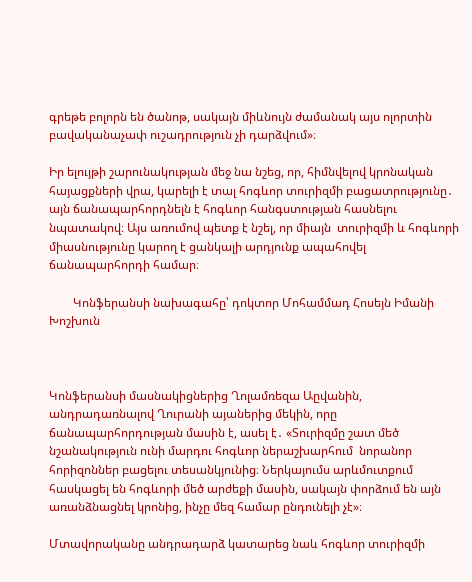գրեթե բոլորն են ծանոթ, սակայն միևնույն ժամանակ այս ոլորտին բավականաչափ ուշադրություն չի դարձվում»։

Իր ելույթի շարունակության մեջ նա նշեց, որ, հիմնվելով կրոնական հայացքների վրա, կարելի է տալ հոգևոր տուրիզմի բացատրությունը․ այն ճանապարհորդնելն է հոգևոր հանգստության հասնելու նպատակով։ Այս առումով պետք է նշել, որ միայն  տուրիզմի և հոգևորի միասնությունը կարող է ցանկալի արդյունք ապահովել ճանապարհորդի համար։

        Կոնֆերանսի նախագահը՝ դոկտոր Մոհամմադ Հոսեյն Իմանի Խոշխուն



Կոնֆերանսի մասնակիցներից Ղոլամռեզա Աըվանին, անդրադառնալով Ղուրանի այաներից մեկին, որը ճանապարհորդության մասին է, ասել է․ «Տուրիզմը շատ մեծ նշանակություն ունի մարդու հոգևոր ներաշխարհում  նորանոր հորիզոններ բացելու տեսանկյունից։ Ներկայումս արևմուտքում հասկացել են հոգևորի մեծ արժեքի մասին, սակայն փորձում են այն առանձնացնել կրոնից, ինչը մեզ համար ընդունելի չէ»։

Մտավորականը անդրադարձ կատարեց նաև հոգևոր տուրիզմի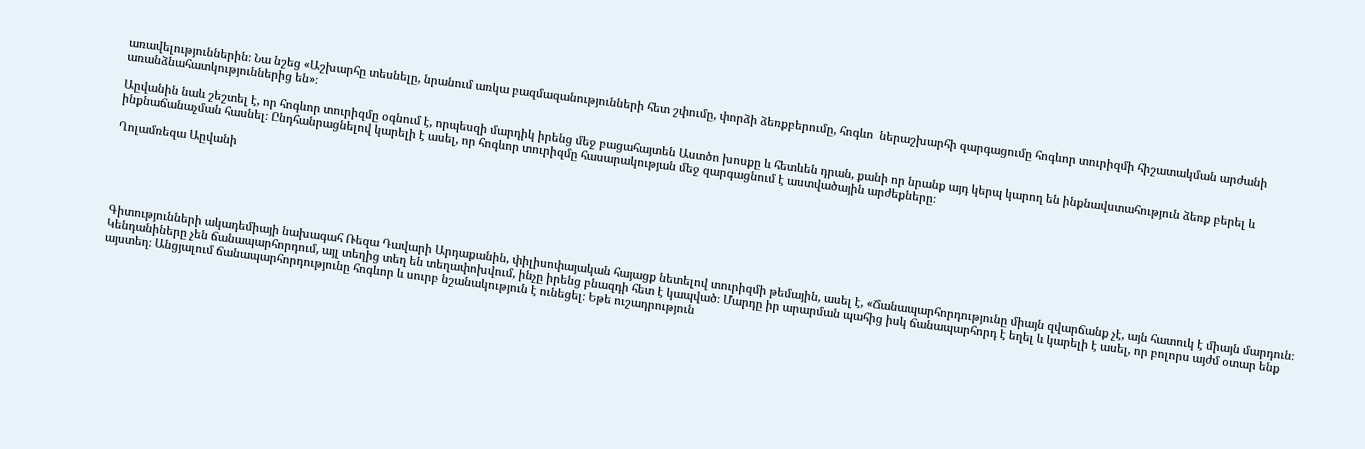առավելություններին։ Նա նշեց «Աշխարհը տեսնելը, նրանում առկա բազմազանությունների հետ շփումը, փորձի ձեռքբերումը, հոգևո  ներաշխարհի զարգացումը հոգևոր տուրիզմի հիշատակման արժանի առանձնահատկություններից են»։

Աըվանին նաև շեշտել է, որ հոգևոր տուրիզմը օգնում է, որպեսզի մարդիկ իրենց մեջ բացահայտեն Աստծո խոսքը և հետևեն դրան, քանի որ նրանք այդ կերպ կարող են ինքնավստահություն ձեռք բերել և ինքնաճանաչման հասնել։ Ընդհանրացնելով կարելի է ասել, որ հոգևոր տուրիզմը հասարակության մեջ զարգացնում է աստվածային արժեքները։

Ղոլամռեզա Աըվանի





Գիտությունների ակադեմիայի նախագահ Ռեզա Դավարի Արդաքանին, փիլիսոփայական հայացք նետելով տուրիզմի թեմային, ասել է, «Ճանապարհորդությունը միայն զվարճանք չէ, այն հատուկ է միայն մարդուն։ Կենդանիները չեն ճանապարհորդում, այլ տեղից տեղ են տեղափոխվում, ինչը իրենց բնազդի հետ է կապված։ Մարդը իր արարման պահից իսկ ճանապարհորդ է եղել և կարելի է ասել, որ բոլորս այժմ օտար ենք այստեղ։ Անցյալում ճանապարհորդությունը հոգևոր և սուրբ նշանակություն է ունեցել։ Եթե ուշադրություն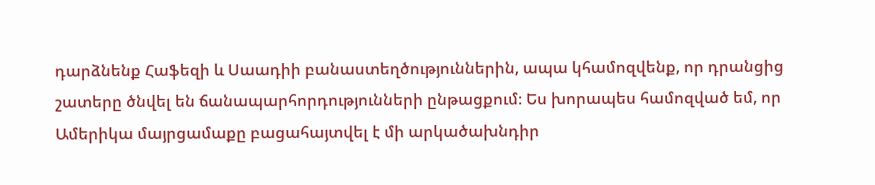դարձնենք Հաֆեզի և Սաադիի բանաստեղծություններին, ապա կհամոզվենք, որ դրանցից շատերը ծնվել են ճանապարհորդությունների ընթացքում։ Ես խորապես համոզված եմ, որ Ամերիկա մայրցամաքը բացահայտվել է մի արկածախնդիր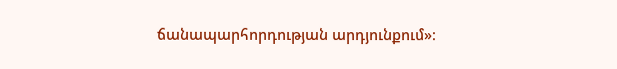ճանապարհորդության արդյունքում»։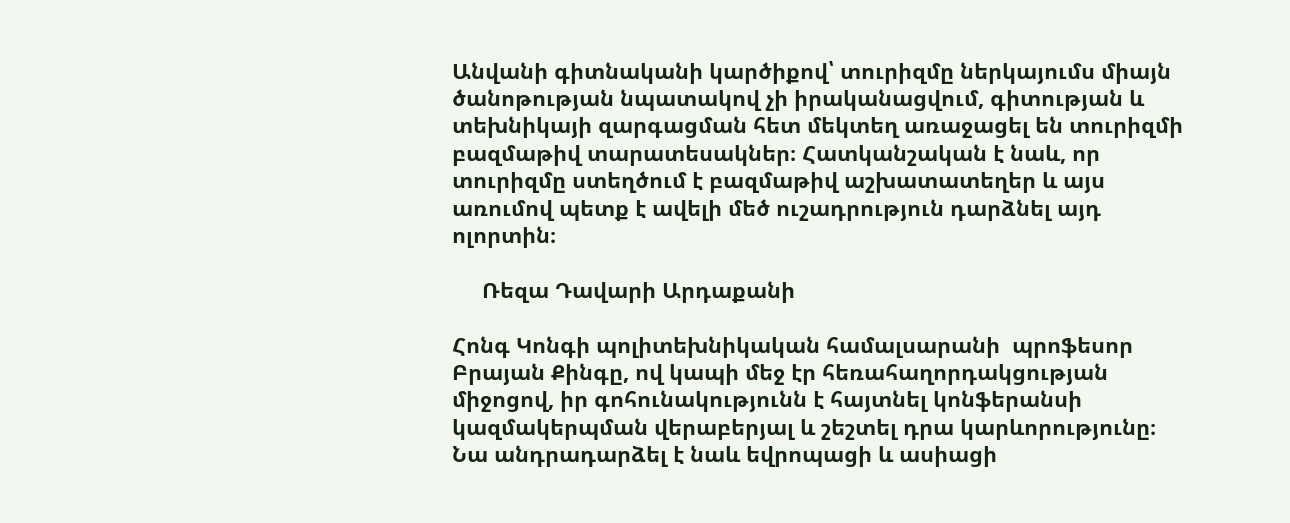Անվանի գիտնականի կարծիքով՝ տուրիզմը ներկայումս միայն ծանոթության նպատակով չի իրականացվում, գիտության և տեխնիկայի զարգացման հետ մեկտեղ առաջացել են տուրիզմի բազմաթիվ տարատեսակներ։ Հատկանշական է նաև, որ տուրիզմը ստեղծում է բազմաթիվ աշխատատեղեր և այս առումով պետք է ավելի մեծ ուշադրություն դարձնել այդ ոլորտին։

     Ռեզա Դավարի Արդաքանի

Հոնգ Կոնգի պոլիտեխնիկական համալսարանի  պրոֆեսոր Բրայան Քինգը, ով կապի մեջ էր հեռահաղորդակցության միջոցով, իր գոհունակությունն է հայտնել կոնֆերանսի կազմակերպման վերաբերյալ և շեշտել դրա կարևորությունը։  Նա անդրադարձել է նաև եվրոպացի և ասիացի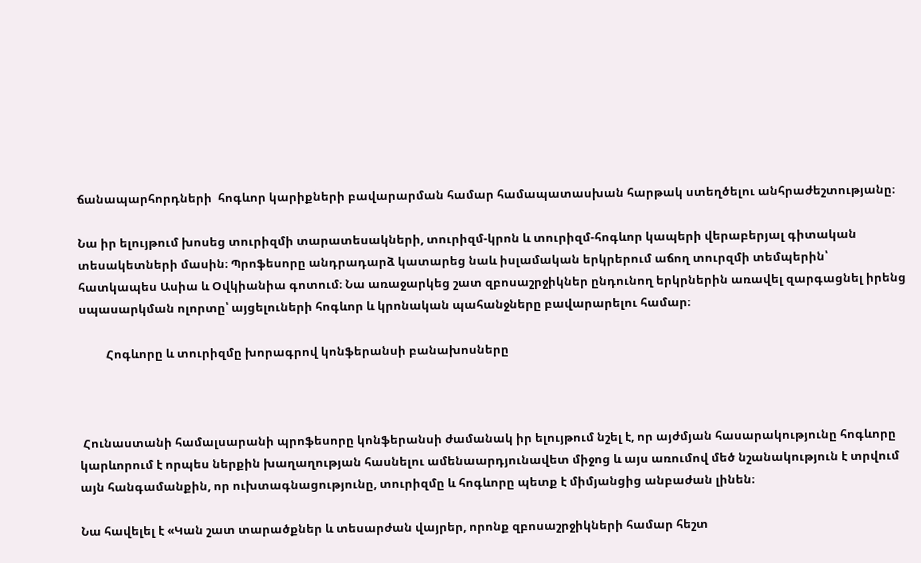ճանապարհորդների  հոգևոր կարիքների բավարարման համար համապատասխան հարթակ ստեղծելու անհրաժեշտությանը։

Նա իր ելույթում խոսեց տուրիզմի տարատեսակների, տուրիզմ-կրոն և տուրիզմ-հոգևոր կապերի վերաբերյալ գիտական տեսակետների մասին։ Պրոֆեսորը անդրադարձ կատարեց նաև իսլամական երկրերում աճող տուրզմի տեմպերին՝ հատկապես Ասիա և Օվկիանիա գոտում։ Նա առաջարկեց շատ զբոսաշրջիկներ ընդունող երկրներին առավել զարգացնել իրենց սպասարկման ոլորտը՝ այցելուների հոգևոր և կրոնական պահանջները բավարարելու համար։

         Հոգևորը և տուրիզմը խորագրով կոնֆերանսի բանախոսները



 Հունաստանի համալսարանի պրոֆեսորը կոնֆերանսի ժամանակ իր ելույթում նշել է, որ այժմյան հասարակությունը հոգևորը կարևորում է որպես ներքին խաղաղության հասնելու ամենաարդյունավետ միջոց և այս առումով մեծ նշանակություն է տրվում այն հանգամանքին, որ ուխտագնացությունը, տուրիզմը և հոգևորը պետք է միմյանցից անբաժան լինեն։

Նա հավելել է «Կան շատ տարածքներ և տեսարժան վայրեր, որոնք զբոսաշրջիկների համար հեշտ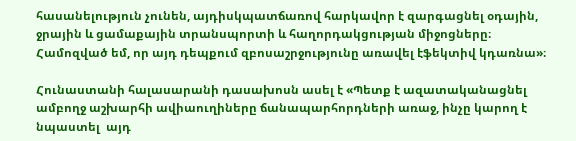հասանելություն չունեն, այդիսկպատճառով հարկավոր է զարգացնել օդային, ջրային և ցամաքային տրանսպորտի և հաղորդակցության միջոցները։ Համոզված եմ, որ այդ դեպքում զբոսաշրջությունը առավել էֆեկտիվ կդառնա»։

Հունաստանի հալասարանի դասախոսն ասել է «Պետք է ազատականացնել ամբողջ աշխարհի ավիաուղիները ճանապարհորդների առաջ, ինչը կարող է նպաստել  այդ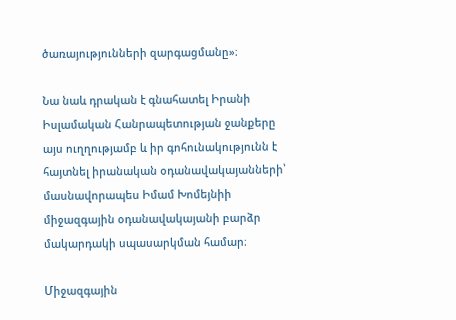ծառայությունների զարգացմանը»։

Նա նաև դրական է գնահատել Իրանի Իսլամական Հանրապետության ջանքերը այս ուղղությամբ և իր գոհունակությունն է հայտնել իրանական օդանավակայանների՝ մասնավորապես Իմամ Խոմեյնիի միջազգային օդանավակայանի բարձր մակարդակի սպասարկման համար։

Միջազգային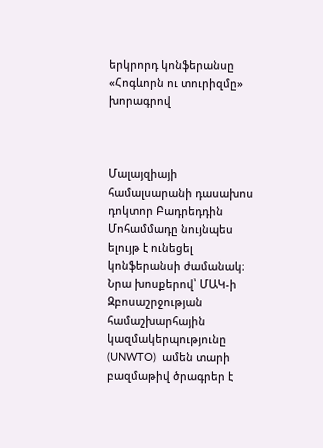երկրորդ կոնֆերանսը «Հոգևորն ու տուրիզմը» խորագրով



Մալայզիայի համալսարանի դասախոս դոկտոր Բադրեդդին Մոհամմադը նույնպես ելույթ է ունեցել կոնֆերանսի ժամանակ։ Նրա խոսքերով՝ ՄԱԿ-ի Զբոսաշրջության  համաշխարհային կազմակերպությունը   (UNWTO)  ամեն տարի բազմաթիվ ծրագրեր է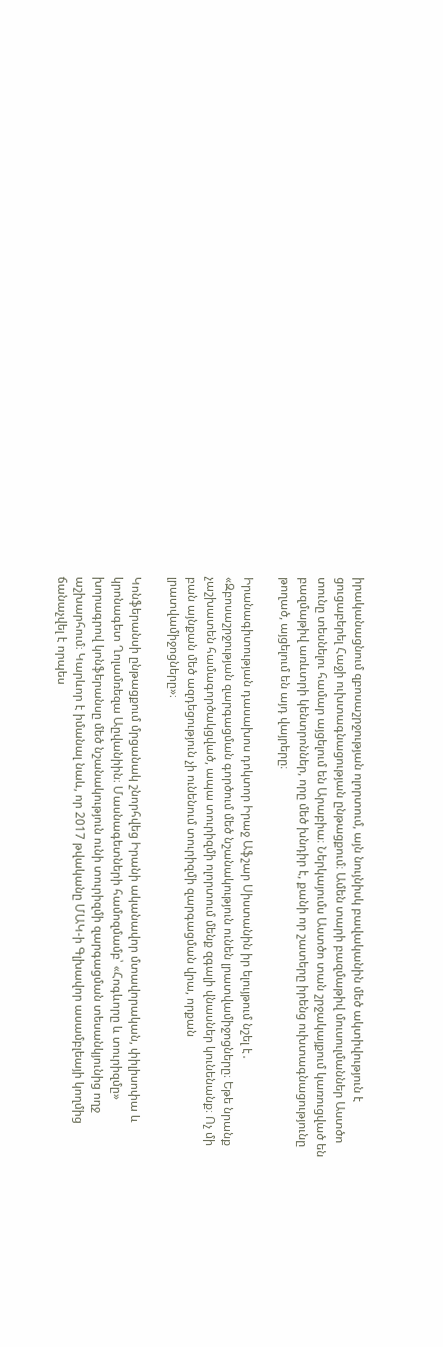իրականացնում զբոսաշրջության ոլորտում, այն նույնիսկ բավականին մեծ ակտիվություն է ցուցաբերել Հաջի ուխտագնացության ընթացքում։ Ամեն տարի բազմաթիվ մուսուլմաններ Աստծո տունը տեսնելու համար այցելում են Արաբիա։ Ներկայումս Աստծո տան շրջակայքում կառուցված են բազմաթիվ առևտրի կենտրոններ, որը մեծ խնդիր է, քանի որ շատերը իրենց ուխտագնացությունը թողած, այցելում են այդ վայրերը։

Իրանագիտության դասախոս դոկտոր Իրաջ Աֆշար Սիստանին իր ելույթում նշել է․ «Զբոսաշրջության զարգացման գործում մեծ նշանակություն ունեն լրատվամիջոցները։ Եթե նրանք չաշխատեն համագործակցված, ապա տուրիզմի ոլորտում մենք զգալի վնասներ կունենանք։ Ոչ մի բան այնքան մեծ ազդեցություն չի ունենում տուրիզմի զարգացման վրա, որքան լրատվամիջոցները»։

Կոնֆերանսի ընթացքում մրցանակ շնորհվեց Իրանի ականավոր մտավորական, փիլիսոփա և կրոնագետ Ղոլամռեզա Աըվանիին։ Մասնագետների համոզմամբ՝ «Հոգևորը և տուրիզմը» խորագրով կոնֆերանսը մեծ նշանակություն ունի տուրիզմի զարգացման տեսանկյունից ողջ աշխարհում։ Կարևոր է իմանալ նաև, որ 2017 թվականը ՄԱԿ-ի Գլխավոր ասամբլեայի կողմից ճանաչվել է որպես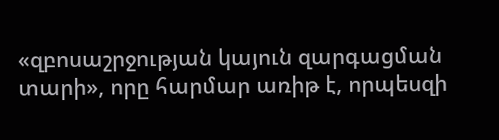«զբոսաշրջության կայուն զարգացման տարի», որը հարմար առիթ է, որպեսզի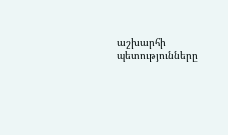աշխարհի պետությունները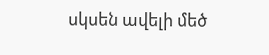սկսեն ավելի մեծ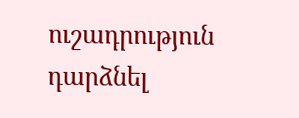ուշադրություն դարձնել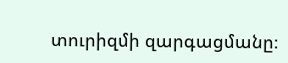տուրիզմի զարգացմանը։